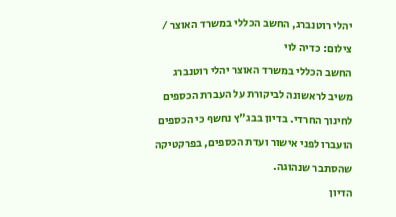יהלי רוטנברג, החשב הכללי במשרד האוצר / צילום: כדיה לוי
החשב הכללי במשרד האוצר יהלי רוטנברג משיב לראשונה לביקורת על העברת הכספים לחינוך החרדי. בדיון בבג"ץ נחשף כי הכספים הועברו לפני אישור ועדת הכספים, בפרקטיקה שהסתבר שנהוגה.
הדיון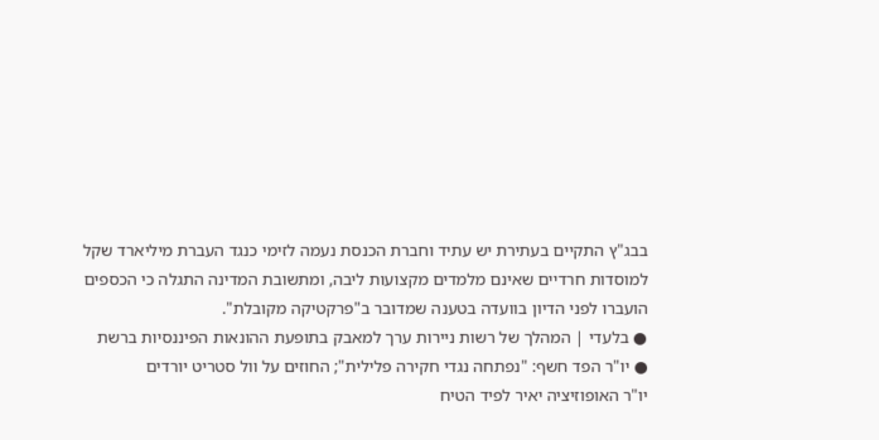בבג"ץ התקיים בעתירת יש עתיד וחברת הכנסת נעמה לזימי כנגד העברת מיליארד שקל למוסדות חרדיים שאינם מלמדים מקצועות ליבה, ומתשובת המדינה התגלה כי הכספים הועברו לפני הדיון בוועדה בטענה שמדובר ב"פרקטיקה מקובלת".
● בלעדי | המהלך של רשות ניירות ערך למאבק בתופעת ההונאות הפיננסיות ברשת
● יו"ר הפד חשף: "נפתחה נגדי חקירה פלילית"; החוזים על וול סטריט יורדים
יו"ר האופוזיציה יאיר לפיד הטיח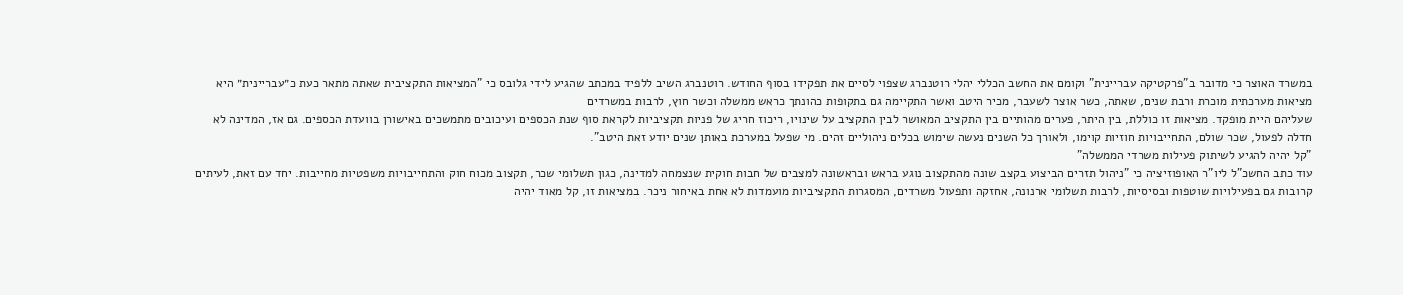במשרד האוצר כי מדובר ב"פרקטיקה עבריינית" וקומם את החשב הכללי יהלי רוטנברג שצפוי לסיים את תפקידו בסוף החודש. רוטנברג השיב ללפיד במכתב שהגיע לידי גלובס כי "המציאות התקציבית שאתה מתאר כעת כ״עבריינית״ היא מציאות מערכתית מוכרת ורבת שנים, שאתה, כשר אוצר לשעבר, מכיר היטב ואשר התקיימה גם בתקופות כהונתך כראש ממשלה וכשר חוץ, לרבות במשרדים
שעליהם היית מופקד. מציאות זו כוללת, בין היתר, פערים מהותיים בין התקציב המאושר לבין התקציב על שינויו, ריכוז חריג של פניות תקציביות לקראת סוף שנת הכספים ועיכובים מתמשכים באישורן בוועדת הכספים. גם אז, המדינה לא חדלה לפעול, שכר שולם, התחייבויות חוזיות קוימו, ולאורך כל השנים נעשה שימוש בכלים ניהוליים זהים. מי שפעל במערכת באותן שנים יודע זאת היטב".
"קל יהיה להגיע לשיתוק פעילות משרדי הממשלה"
עוד כתב החשכ"ל ליו"ר האופוזיציה כי "ניהול תזרים הביצוע בקצב שונה מהתקצוב נוגע בראש ובראשונה למצבים של חבות חוקית שנצמחה למדינה, כגון תשלומי שכר, תקצוב מכוח חוק והתחייבויות משפטיות מחייבות. יחד עם זאת, לעיתים קרובות גם בפעילויות שוטפות ובסיסיות, לרבות תשלומי ארנונה, אחזקה ותפעול משרדים, המסגרות התקציביות מועמדות לא אחת באיחור ניכר. במציאות זו, קל מאוד יהיה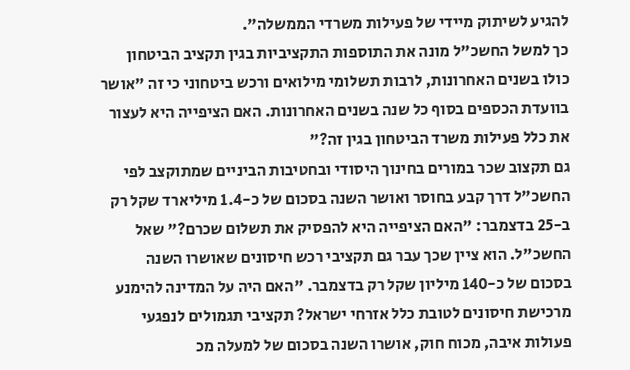להגיע לשיתוק מיידי של פעילות משרדי הממשלה".
כך למשל החשכ"ל מונה את התוספות התקציביות בגין תקציב הביטחון כולו בשנים האחרונות, לרבות תשלומי מילואים ורכש ביטחוני כי זה "אושר בוועדת הכספים בסוף כל שנה בשנים האחרונות. האם הציפייה היא לעצור את כלל פעילות משרד הביטחון בגין זה?"
גם תקצוב שכר במורים בחינוך היסודי ובחטיבות הביניים שמתוקצב לפי החשכ"ל דרך קבע בחוסר ואושר השנה בסכום של כ-1.4 מיליארד שקל רק ב-25 בדצמבר: "האם הציפייה היא להפסיק את תשלום שכרם?" שאל החשכ"ל. הוא ציין שכך עבר גם תקציבי רכש חיסונים שאושרו השנה בסכום של כ-140 מיליון שקל רק בדצמבר. "האם היה על המדינה להימנע מרכישת חיסונים לטובת כלל אזרחי ישראל? תקציבי תגמולים לנפגעי פעולות איבה, מכוח חוק, אושרו השנה בסכום של למעלה מכ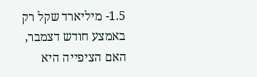1.5- מיליארד שקל רק באמצע חודש דצמבר, האם הציפייה היא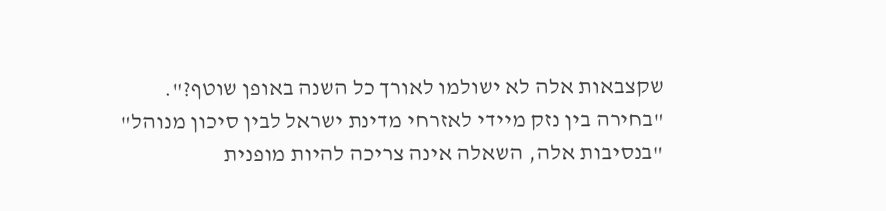שקצבאות אלה לא ישולמו לאורך כל השנה באופן שוטף?".
"בחירה בין נזק מיידי לאזרחי מדינת ישראל לבין סיכון מנוהל"
"בנסיבות אלה, השאלה אינה צריכה להיות מופנית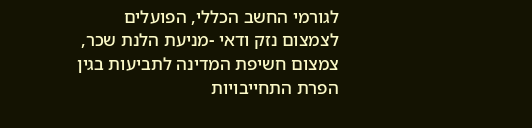לגורמי החשב הכללי, הפועלים לצמצום נזק ודאי -מניעת הלנת שכר, צמצום חשיפת המדינה לתביעות בגין הפרת התחייבויות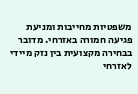משפטיות מחייבות ומניעת פגיעה חמורה באזרחי. מדובר בבחירה מקצועית בין נזק מיידי לאזרחי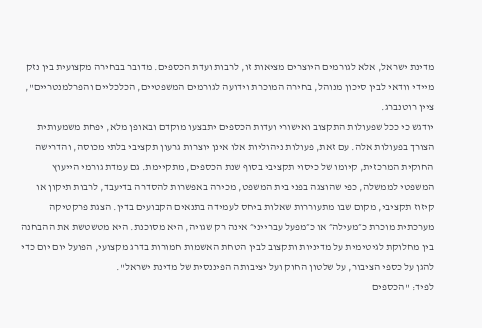מדינת ישראל, אלא לגורמים היוצרים מציאות זו, לרבות ועדת הכספים. מדובר בבחירה מקצועית בין נזק מיידי וודאי לבין סיכון מנוהל, בחירה המוכרת וידועה לגורמים המשפטיים, הכלכליים והפרלמנטריים", ציין רוטנברג.
יודגש כי ככל שפעולות התקצוב ואישורי ועדות הכספים יתבצעו מוקדם ובאופן מלא, יפחת משמעותית הצורך בפעולות אלה. עם זאת, פעולות ניהוליות אלו אינן יוצרות גרעון תקציבי בלתי מכוסה, והדרישה החוקית המרכזית, קיומו של כיסוי תקציבי בסוף שנת הכספים, מתקיימת. גם עמדת גורמי הייעוץ המשפטי לממשלה, כפי שהוצגה בפני בית המשפט, מכירה באפשרות להסדרה בדיעבד, לרבות תיקון או קיזוז תקציבי, מקום שבו מתעוררות שאלות ביחס לעמידה בתנאים הקבועים בדין. הצגת פרקטיקה מערכתית מוכרת כ״מעילה״ או כ״מפעל עברייני״ אינה רק שגויה, היא מסוכנת. היא מטשטשת את ההבחנה בין מחלוקת לגיטימית על מדיניות ותקצוב לבין הטחת האשמות חמורות בדרג מקצועי, הפועל יום יום כדי להגן על כספי הציבור, על שלטון החוק ועל יציבותה הפיננסית של מדינת ישראל".
לפיד: "הכספים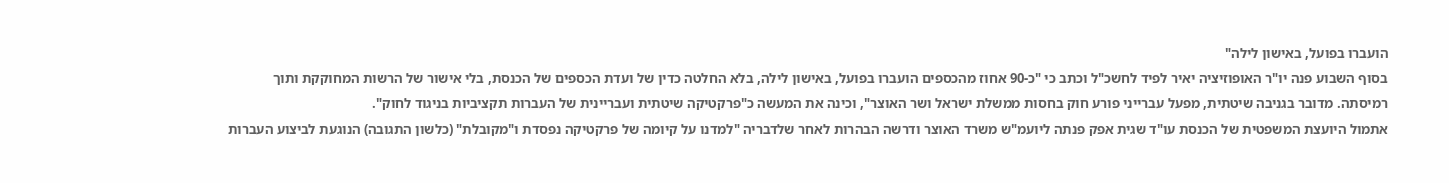הועברו בפועל, באישון לילה"
בסוף השבוע פנה יו"ר האופוזיציה יאיר לפיד לחשכ"ל וכתב כי "כ-90 אחוז מהכספים הועברו בפועל, באישון לילה, בלא החלטה כדין של ועדת הכספים של הכנסת, בלי אישור של הרשות המחוקקת ותוך רמיסתה. מדובר בגניבה שיטתית, מפעל עברייני פורע חוק בחסות ממשלת ישראל ושר האוצר", וכינה את המעשה כ"פרקטיקה שיטתית ועבריינית של העברות תקציביות בניגוד לחוק".
אתמול היועצת המשפטית של הכנסת עו"ד שגית אפק פנתה ליועמ"ש משרד האוצר ודרשה הבהרות לאחר שלדבריה "למדנו על קיומה של פרקטיקה נפסדת ו"מקובלת" (כלשון התגובה) הנוגעת לביצוע העברות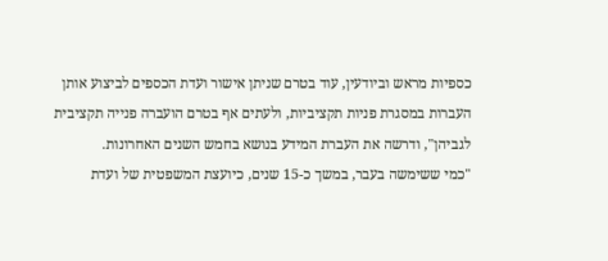כספיות מראש וביודעין, עוד בטרם שניתן אישור ועדת הכספים לביצוע אותן העברות במסגרת פניות תקציביות, ולעתים אף בטרם הועברה פנייה תקציבית לגביהן", ודרשה את העברת המידע בנושא בחמש השנים האחרונות.
"כמי ששימשה בעבר, במשך כ-15 שנים, כיועצת המשפטית של ועדת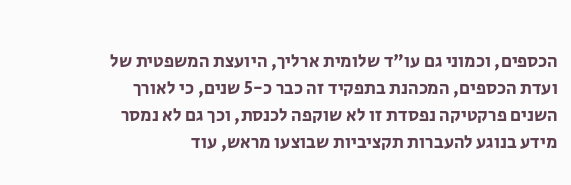הכספים, וכמוני גם עו"ד שלומית ארליך, היועצת המשפטית של ועדת הכספים, המכהנת בתפקיד זה כבר כ-5 שנים, כי לאורך השנים פרקטיקה נפסדת זו לא שוקפה לכנסת, וכך גם לא נמסר מידע בנוגע להעברות תקציביות שבוצעו מראש, עוד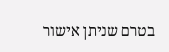בטרם שניתן אישור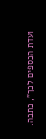ועדת הכספים לכך", כתבה.